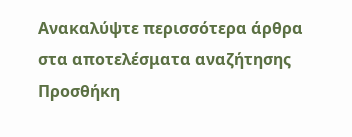Ανακαλύψτε περισσότερα άρθρα στα αποτελέσματα αναζήτησης
Προσθήκη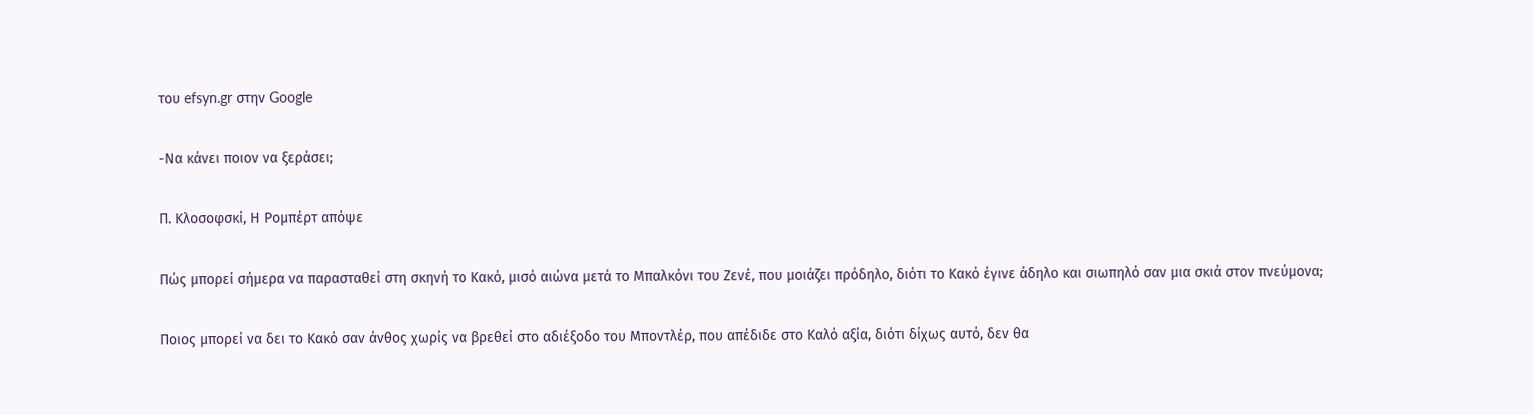του efsyn.gr στην Google

-Να κάνει ποιον να ξεράσει;

Π. Κλοσοφσκί, Η Ρομπέρτ απόψε

Πώς μπορεί σήμερα να παρασταθεί στη σκηνή το Κακό, μισό αιώνα μετά το Μπαλκόνι του Ζενέ, που μοιάζει πρόδηλο, διότι το Κακό έγινε άδηλο και σιωπηλό σαν μια σκιά στον πνεύμονα;

Ποιος μπορεί να δει το Κακό σαν άνθος χωρίς να βρεθεί στο αδιέξοδο του Μποντλέρ, που απέδιδε στο Καλό αξία, διότι δίχως αυτό, δεν θα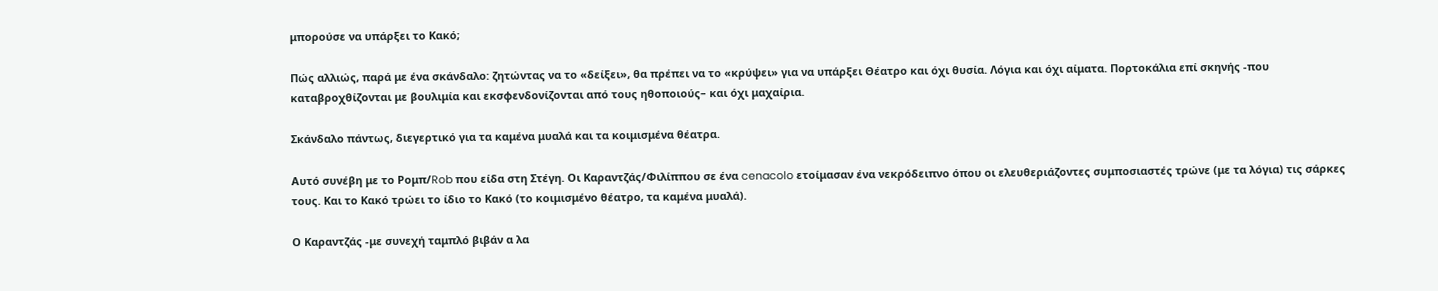μπορούσε να υπάρξει το Κακό;

Πώς αλλιώς, παρά με ένα σκάνδαλο: ζητώντας να το «δείξει», θα πρέπει να το «κρύψει» για να υπάρξει Θέατρο και όχι θυσία. Λόγια και όχι αίματα. Πορτοκάλια επί σκηνής -που καταβροχθίζονται με βουλιμία και εκσφενδονίζονται από τους ηθοποιούς– και όχι μαχαίρια.

Σκάνδαλο πάντως, διεγερτικό για τα καμένα μυαλά και τα κοιμισμένα θέατρα.

Αυτό συνέβη με το Ρομπ/Rob που είδα στη Στέγη. Οι Καραντζάς/Φιλίππου σε ένα cenacolo ετοίμασαν ένα νεκρόδειπνο όπου οι ελευθεριάζοντες συμποσιαστές τρώνε (με τα λόγια) τις σάρκες τους. Και το Κακό τρώει το ίδιο το Κακό (το κοιμισμένο θέατρο, τα καμένα μυαλά).

Ο Καραντζάς -με συνεχή ταμπλό βιβάν α λα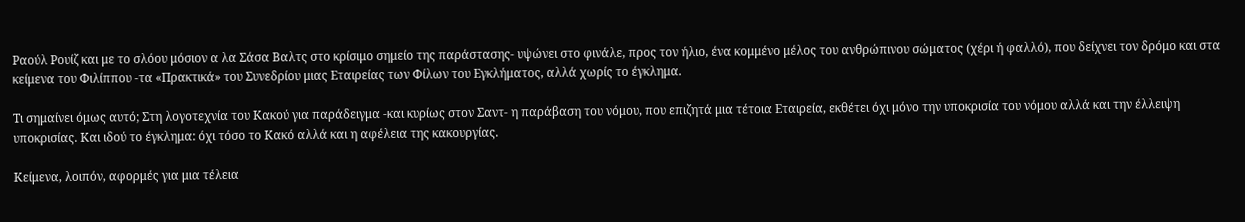Ραούλ Ρουίζ και με το σλόου μόσιον α λα Σάσα Βαλτς στο κρίσιμο σημείο της παράστασης- υψώνει στο φινάλε, προς τον ήλιο, ένα κομμένο μέλος του ανθρώπινου σώματος (χέρι ή φαλλό), που δείχνει τον δρόμο και στα κείμενα του Φιλίππου -τα «Πρακτικά» του Συνεδρίου μιας Εταιρείας των Φίλων του Εγκλήματος, αλλά χωρίς το έγκλημα.

Τι σημαίνει όμως αυτό; Στη λογοτεχνία του Κακού για παράδειγμα -και κυρίως στον Σαντ- η παράβαση του νόμου, που επιζητά μια τέτοια Εταιρεία, εκθέτει όχι μόνο την υποκρισία του νόμου αλλά και την έλλειψη υποκρισίας. Και ιδού το έγκλημα: όχι τόσο το Κακό αλλά και η αφέλεια της κακουργίας.

Κείμενα, λοιπόν, αφορμές για μια τέλεια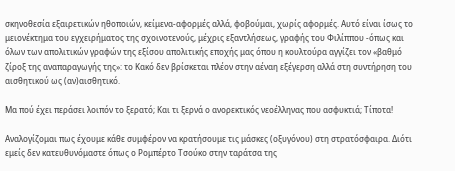σκηνοθεσία εξαιρετικών ηθοποιών, κείμενα-αφορμές αλλά, φοβούμαι, χωρίς αφορμές. Αυτό είναι ίσως το μειονέκτημα του εγχειρήματος της σχοινοτενούς, μέχρις εξαντλήσεως, γραφής του Φιλίππου -όπως και όλων των απολιτικών γραφών της εξίσου απολιτικής εποχής μας όπου η κουλτούρα αγγίζει τον «βαθμό ζίροξ της αναπαραγωγής της»: το Κακό δεν βρίσκεται πλέον στην αέναη εξέγερση αλλά στη συντήρηση του αισθητικού ως (αν)αισθητικό.

Μα πού έχει περάσει λοιπόν το ξερατό; Και τι ξερνά ο ανορεκτικός νεοέλληνας που ασφυκτιά; Τίποτα!

Αναλογίζομαι πως έχουμε κάθε συμφέρον να κρατήσουμε τις μάσκες (οξυγόνου) στη στρατόσφαιρα. Διότι εμείς δεν κατευθυνόμαστε όπως ο Ρομπέρτο Τσούκο στην ταράτσα της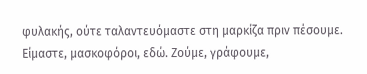φυλακής, ούτε ταλαντευόμαστε στη μαρκίζα πριν πέσουμε. Είμαστε, μασκοφόροι, εδώ. Ζούμε, γράφουμε,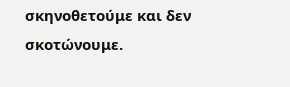σκηνοθετούμε και δεν σκοτώνουμε.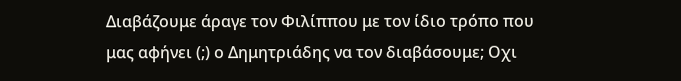Διαβάζουμε άραγε τον Φιλίππου με τον ίδιο τρόπο που μας αφήνει (;) ο Δημητριάδης να τον διαβάσουμε; Οχι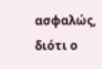ασφαλώς, διότι ο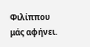Φιλίππου μάς αφήνει.